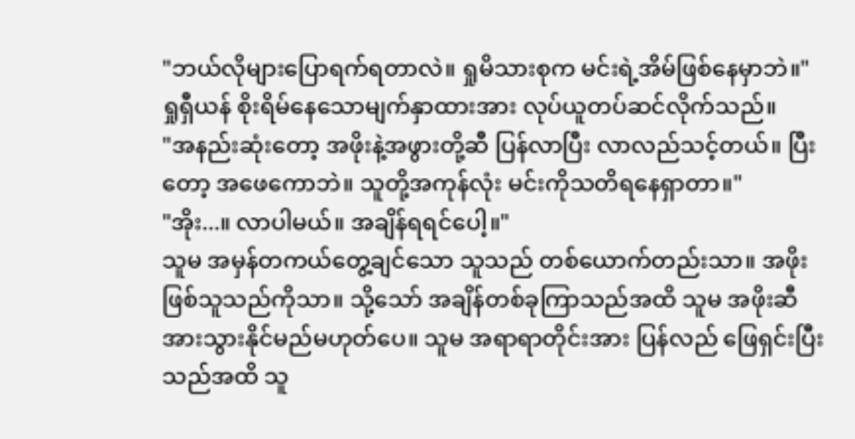"ဘယ်လိုများပြောရက်ရတာလဲ။ ရှုမိသားစုက မင်းရဲ့အိမ်ဖြစ်နေမှာဘဲ။"
ရှုရှီယန် စိုးရိမ်နေသောမျက်နှာထားအား လုပ်ယူတပ်ဆင်လိုက်သည်။
"အနည်းဆုံးတော့ အဖိုးနဲ့အဖွားတို့ဆီ ပြန်လာပြီး လာလည်သင့်တယ်။ ပြီးတော့ အဖေကောဘဲ။ သူတို့အကုန်လုံး မင်းကိုသတိရနေရှာတာ။"
"အိုး...။ လာပါမယ်။ အချိန်ရရင်ပေါ့။"
သူမ အမှန်တကယ်တွေ့ချင်သော သူသည် တစ်ယောက်တည်းသာ။ အဖိုးဖြစ်သူသည်ကိုသာ။ သို့သော် အချိန်တစ်ခုကြာသည်အထိ သူမ အဖိုးဆီအားသွားနိုင်မည်မဟုတ်ပေ။ သူမ အရာရာတိုင်းအား ပြန်လည် ဖြေရှင်းပြီးသည်အထိ သူ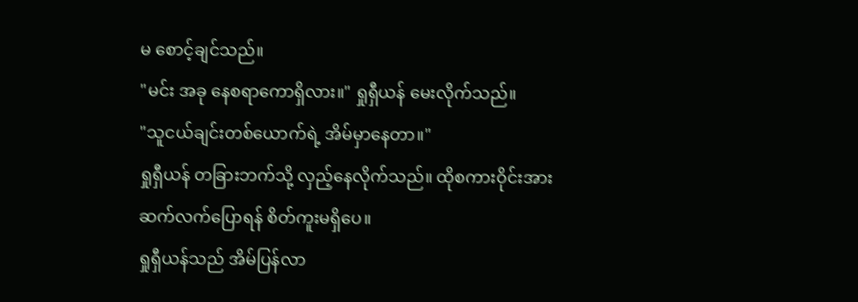မ စောင့်ချင်သည်။
"မင်း အခု နေစရာကောရှိလား။" ရှုရှီယန် မေးလိုက်သည်။
"သူငယ်ချင်းတစ်ယောက်ရဲ့ အိမ်မှာနေတာ။"
ရှုရှီယန် တခြားဘက်သို့ လှည့်နေလိုက်သည်။ ထိုစကားဝိုင်းအား ဆက်လက်ပြောရန် စိတ်ကူးမရှိပေ။
ရှုရှီယန်သည် အိမ်ပြန်လာ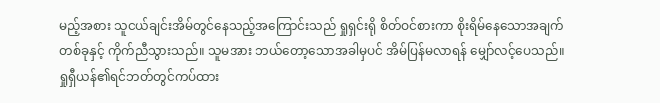မည့်အစား သူငယ်ချင်းအိမ်တွင်နေသည့်အကြောင်းသည် ရှုရှင်းရို စိတ်ဝင်စားကာ စိုးရိမ်နေသောအချက်တစ်ခုနှင့် ကိုက်ညီသွားသည်။ သူမအား ဘယ်တော့သောအခါမှပင် အိမ်ပြန်မလာရန် မျှော်လင့်ပေသည်။
ရှုရှီယန်၏ရင်ဘတ်တွင်ကပ်ထား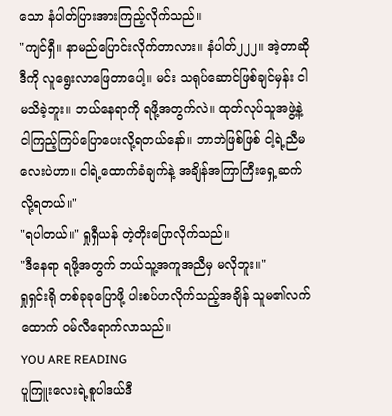သော နံပါတ်ပြားအားကြည့်လိုက်သည်။
"ကျင်ရှီ။ နာမည်ပြောင်းလိုက်တာလား။ နံပါတ်၂၂၂။ အဲ့တာဆို ဒီကို လူရွေးလာဖြေတာပေါ့။ မင်း သရုပ်ဆောင်ဖြစ်ချင်မှန်း ငါမသိခဲ့ဘူး။ ဘယ်နေရာကို ရဖို့အတွက်လဲ။ ထုတ်လုပ်သူအဖွဲ့နဲ့ ငါကြည့်ကြပ်ပြောပေးလို့ရတယ်နော်။ ဘာဘဲဖြစ်ဖြစ် ငါ့ရဲ့ညီမလေးပဲဟာ။ ငါရဲ့ထောက်ခံချက်နဲ့ အချိန်အကြာကြီးရှေ့ဆက်လို့ရတယ်။"
"ရပါတယ်။" ရှုရှီယန် တဲ့တိုးပြောလိုက်သည်။
"ဒီနေရာ ရဖို့အတွက် ဘယ်သူ့အကူအညီမှ မလိုဘူး။"
ရှုရှင်းရို တစ်ခုခုပြောဖို့ ပါးစပ်ဟလိုက်သည့်အချိန် သူမ၏လက်ထောက် ဝမ်လီရောက်လာသည်။
YOU ARE READING
ပူကြူးလေးရဲ့စူပါဒယ်ဒီ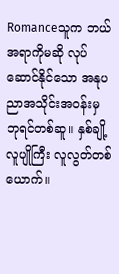Romanceသူက ဘယ်အရာကိုမဆို လုပ်ဆောင်နိုင်သော အနုပညာအသိုင်းအဝန်းမှ ဘုရင်တစ်ဆူ။ နှစ်ချို့လူပျိုကြီး လူလွတ်တစ်ယောက်။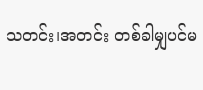သတင်း၊အတင်း တစ်ခါမျှပင်မ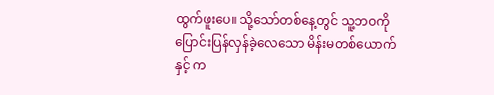ထွက်ဖူးပေ။ သို့သော်တစ်နေ့တွင် သူ့ဘဝကို ပြောင်းပြန်လှန်ခဲ့လေသော မိန်းမတစ်ယောက်နှင့် က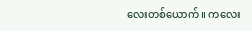လေးတစ်ယောက်။ ကလေး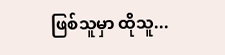ဖြစ်သူမှာ ထိုသူ...